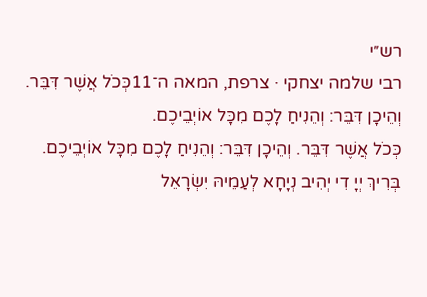רש״י
רבי שלמה יצחקי · צרפת, המאה ה־11כְּכֹל אֲשֶׁר דִּבֵּר. וְהֵיכָן דִּבֵּר: וְהֵנִיחַ לָכֶם מִכָּל אוֹיְבֵיכֶם.
כְּכֹל אֲשֶׁר דִּבֵּר. וְהֵיכָן דִּבֵּר: וְהֵנִיחַ לָכֶם מִכָּל אוֹיְבֵיכֶם.
בְּרִיךְ יְיָ דִי יְהִיב נְיָחָא לְעַמֵיהּ יִשְׂרָאֵל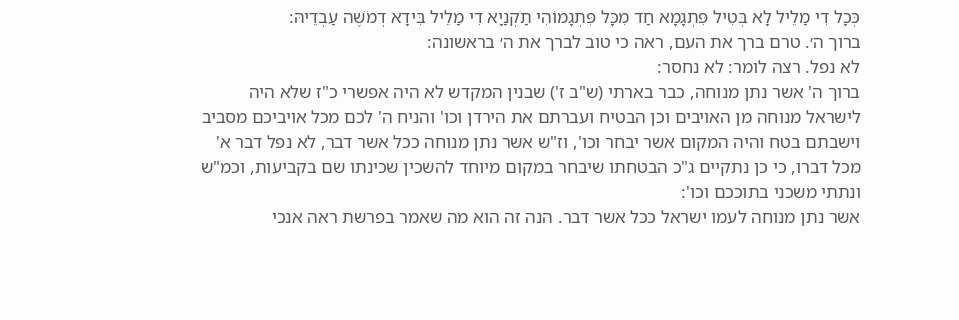כְּכָל דִי מַלֵיל לָא בְּטִיל פִּתְגָמָא חַד מִכָּל פִּתְגָמוֹהִי תַקְנַיָא דִי מַלֵיל בִּידָא דְמֹשֶׁה עַבְדֵיהּ:
ברוך ה׳. טרם ברך את העם, ראה כי טוב לברך את ה׳ בראשונה:
לא נפל. רצה לומר: לא נחסר:
ברוך ה' אשר נתן מנוחה, כבר בארתי (ש"ב ז') שבנין המקדש לא היה אפשרי כ"ז שלא היה לישראל מנוחה מן האויבים וכן הבטיח ועברתם את הירדן וכו' והניח ה' לכם מכל אויביכם מסביב וישבתם בטח והיה המקום אשר יבחר וכו', וז"ש אשר נתן מנוחה ככל אשר דבר, לא נפל דבר א' מכל דברו, כי כן נתקיים ג"כ הבטחתו שיבחר במקום מיוחד להשכין שכינתו שם בקביעות, וכמ"ש ונתתי משכני בתוככם וכו':
אשר נתן מנוחה לעמו ישראל ככל אשר דבר. הנה זה הוא מה שאמר בפרשת ראה אנכי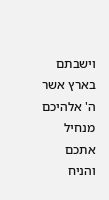וישבתם בארץ אשר ה' אלהיכם מנחיל אתכם והניח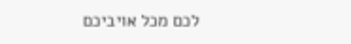לכם מכל אויביכם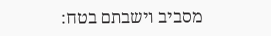מסביב וישבתם בטח: